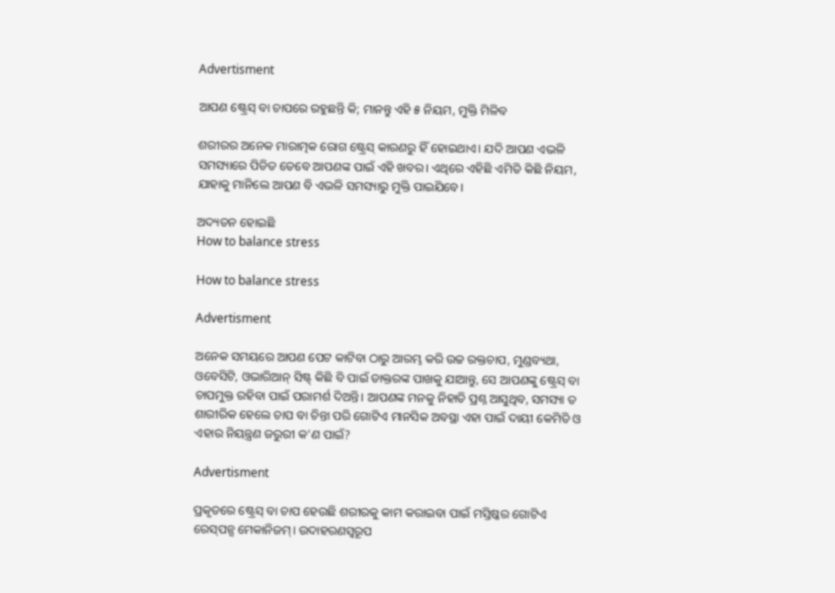Advertisment

ଆପଣ ଷ୍ଟ୍ରେସ୍ ବା ଚାପରେ ରହୁଛନ୍ତି କି; ମାନନ୍ତୁ ଏହି ୫ ନିୟମ, ମୁକ୍ତି ମିଳିବ

ଶରୀରର ଅନେକ ମାରାତ୍ମକ ରୋଗ ଷ୍ଟ୍ରେସ୍ କାରଣରୁ ହିଁ ହୋଇଥାଏ। ଯଦି ଆପଣ ଏଭଳି ସମସ୍ୟାରେ ପିଡିତ ତେବେ ଆପଣଙ୍କ ପାଇଁ ଏହି ଖବର। ଏଥିରେ ଏହିଛି ଏମିତି କିଛି ନିୟମ, ଯାହାକୁ ମାନିଲେ ଆପଣ ବି ଏଭଳି ସମସ୍ୟାରୁ ମୁକ୍ତି ପାଇଯିବେ।

ଅଦ୍ୟତନ ହୋଇଛି
How to balance stress

How to balance stress

Advertisment

ଅନେକ ସମୟରେ ଆପଣ ପେଟ କାଟିବା ଠାରୁ ଆରମ୍ଭ କରି ଉଚ୍ଚ ରକ୍ତଚାପ, ମୁଣ୍ଡବ୍ୟଥା, ଓବେସିଟି, ଓଭାରିଆନ୍ ସିଷ୍ଟ୍‌ କିଛି ବି ପାଇଁ ଡାକ୍ତରଙ୍କ ପାଖକୁ ଯାଆନ୍ତୁ, ସେ ଆପଣଙ୍କୁ ଷ୍ଟ୍ରେସ୍ ବା ଚାପମୁକ୍ତ ରହିବା ପାଇଁ ପରାମର୍ଶ ଦିଅନ୍ତି। ଆପଣଙ୍କ ମନକୁ ନିହାତି ପ୍ରଶ୍ନ ଆସୁଥିବ, ସମସ୍ୟା ତ ଶାରୀରିକ ହେଲେ ଚାପ ବା ଚିନ୍ତା ପରି ଗୋଟିଏ ମାନସିକ ଅବସ୍ଥା ଏହା ପାଇଁ ଦାୟୀ କେମିତି ଓ ଏହାର ନିୟନ୍ତ୍ରଣ ଜରୁରୀ କ'ଣ ପାଇଁ?

Advertisment

ପ୍ରକୃତରେ ଷ୍ଟ୍ରେସ୍ ବା ଚାପ ହେଉଛି ଶରୀରକୁ କାମ କରାଇବା ପାଇଁ ମସ୍ତିଷ୍କର ଗୋଟିଏ ରେସ୍‌ପନ୍ସ ମେକାନିଜମ୍। ଉଦାହରଣସ୍ୱରୂପ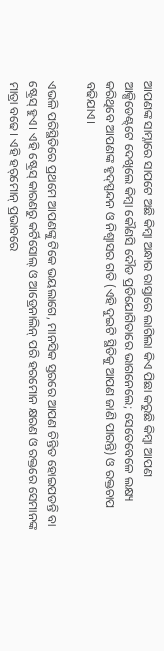ଆପଣଙ୍କ ସାମ୍ନାରେ ସାପଟେ ଅଛି କିମ୍ବା ଅନ୍ଧାର ରାସ୍ତାରେ ଲାଗିଲା କିଏ ପିଛା କରୁଛି କିମ୍ବା ଆପଣ ଆକ୍ସିଡେଣ୍ଟ୍‌ଟେ ଦେଖିଲେ କିମ୍ବା କୌଣସି ଦୌଡ ପ୍ରତିଯୋଗିତାରେ ଭାଗନେଲେ; ସେତେବେଳେ ଲକ୍ଷ୍ୟ କରିଥିବେ ଆପଣଙ୍କ ହୃଦ୍‌ସ୍ପନ୍ଦନ ଓ ନିଶ୍ୱାସର ଗତି (ଏହି ଦୁଇଟି ସ୍ଥିତିକୁ ଆପଣ ଜାଣି ପାରନ୍ତି) ଓ ରକ୍ତଚାପ ବଢିଯାଏ।

ଏଭଳି ପରିସ୍ଥିତିରେ ପ୍ରଥମେ ଆପଣଙ୍କୁ ଟିକେ ଭୟଲାଗେ, ମାନସିକ ସ୍ତରରେ ଆପଣ ଚିନ୍ତିତ ହୋଇପଡନ୍ତି ବା ଷ୍ଟ୍ରେସ୍ ହୁଏ। ଏହି ଷ୍ଟ୍ରେସ୍ କାରଣରୁ କର୍ଟିସୋଲ୍ ଓ ଆଡ୍ରେନାଲିନ୍ ପରି ହରମୋନ କ୍ଷରଣ ଓ ରକ୍ତରେ ସେମାନଙ୍କ ମାତ୍ରା ବଢେ। ଏହି ହର୍‌ମୋନ୍ ପ୍ରଭାବରେ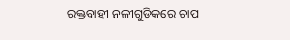ରକ୍ତବାହୀ ନଳୀଗୁଡିକରେ ଚାପ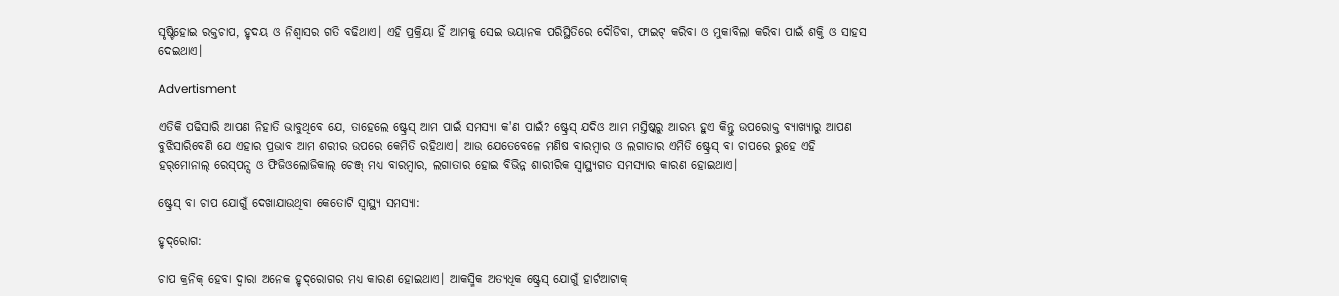ସୃଷ୍ଟିହୋଇ ରକ୍ତଚାପ, ହୃଦୟ ଓ ନିଶ୍ୱାସର ଗତି ବଢିଥାଏ। ଏହି ପ୍ରକ୍ରିୟା ହିଁ ଆମକୁ ସେଇ ଭୟାନକ ପରିସ୍ଥିତିରେ ଦୌଡିବା, ଫାଇଟ୍ କରିବା ଓ ମୁକାବିଲା କରିବା ପାଇଁ ଶକ୍ତି ଓ ସାହସ ଦେଇଥାଏ।

Advertisment

ଏତିକି ପଢିସାରି ଆପଣ ନିହାତି ଭାବୁଥିବେ ଯେ, ତାହେଲେ ଷ୍ଟ୍ରେସ୍ ଆମ ପାଇଁ ସମସ୍ୟା କ'ଣ ପାଇଁ? ଷ୍ଟ୍ରେସ୍ ଯଦିଓ ଆମ ମସ୍ତିଷ୍କରୁ ଆରମ୍ଭ ହୁଏ କିନ୍ତୁ ଉପରୋକ୍ତ ବ୍ୟାଖ୍ୟାରୁ ଆପଣ ବୁଝିସାରିବେଣି ଯେ ଏହାର ପ୍ରଭାବ ଆମ ଶରୀର ଉପରେ କେମିତି ରହିଥାଏ। ଆଉ ଯେତେବେଳେ ମଣିଷ ବାରମ୍ବାର ଓ ଲଗାତାର ଏମିତି ଷ୍ଟ୍ରେସ୍ ବା ଚାପରେ ରୁହେ ଏହି ହର୍‌ମୋନାଲ୍ ରେସ୍‌ପନ୍ସ ଓ ଫିଜିଓଲୋଜିକାଲ୍ ଚେଞ୍ଜ୍‌ ମଧ୍ୟ ବାରମ୍ବାର, ଲଗାତାର ହୋଇ ବିଭିନ୍ନ ଶାରୀରିକ ସ୍ୱାସ୍ଥ୍ୟଗତ ସମସ୍ୟାର କାରଣ ହୋଇଥାଏ।

ଷ୍ଟ୍ରେସ୍ ବା ଚାପ ଯୋଗୁଁ ଦେଖାଯାଉଥିବା କେତୋଟି ସ୍ୱାସ୍ଥ୍ୟ ସମସ୍ୟା:

ହୃଦ୍‌ରୋଗ:

ଚାପ କ୍ରନିକ୍‌ ହେବା ଦ୍ୱାରା ଅନେକ ହୃଦ୍‌ରୋଗର ମଧ୍ୟ କାରଣ ହୋଇଥାଏ। ଆକସ୍ମିକ ଅତ୍ୟଧିକ ଷ୍ଟ୍ରେସ୍ ଯୋଗୁଁ ହାର୍ଟଆଟାକ୍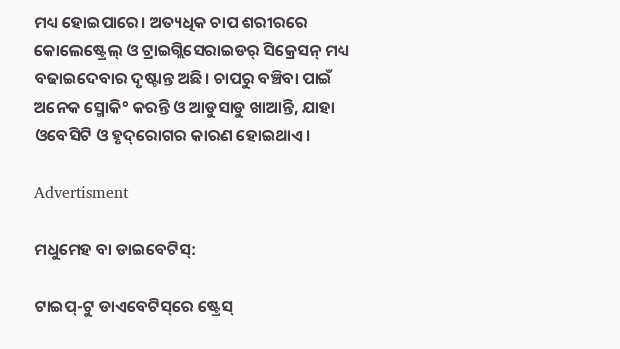ମଧ୍ୟ ହୋଇପାରେ। ଅତ୍ୟଧିକ ଚାପ ଶରୀରରେ କୋଲେଷ୍ଟ୍ରେଲ୍ ଓ ଟ୍ରାଇଗ୍ଲିସେରାଇଡର୍‌ ସିକ୍ରେସନ୍ ମଧ୍ୟ ବଢାଇଦେବାର ଦୃଷ୍ଟାନ୍ତ ଅଛି। ଚାପରୁ ବଞ୍ଚିବା ପାଇଁ ଅନେକ ସ୍ମୋକି° କରନ୍ତି ଓ ଆଡୁସାଡୁ ଖାଆନ୍ତି, ଯାହା ଓବେସିଟି ଓ ହୃଦ୍‌ରୋଗର କାରଣ ହୋଇଥାଏ।

Advertisment

ମଧୁମେହ ବା ଡାଇବେଟିସ୍‌:

ଟାଇପ୍-ଟୁ ଡାଏବେଟିସ୍‌ରେ ଷ୍ଟ୍ରେସ୍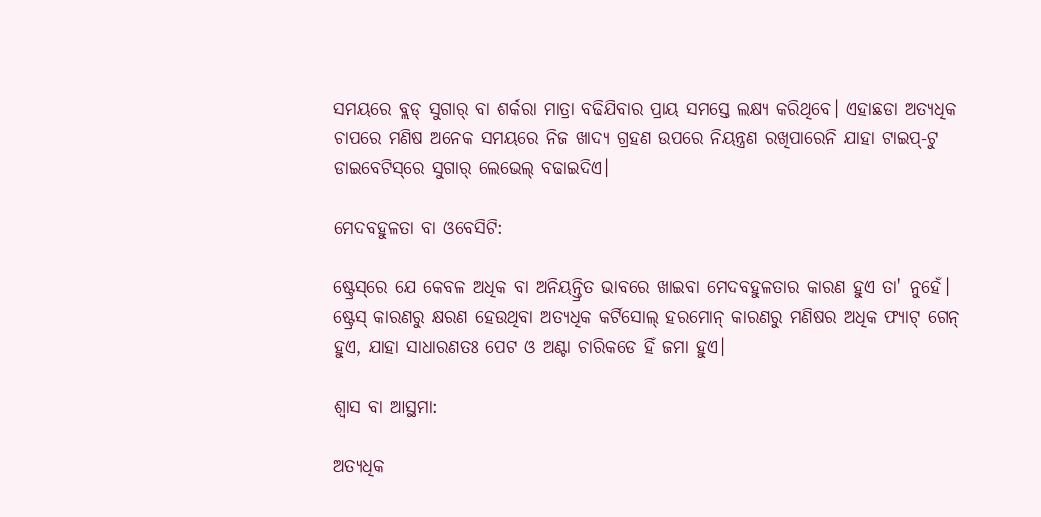ସମୟରେ ବ୍ଲଡ୍‌ ସୁଗାର୍‌ ବା ଶର୍କରା ମାତ୍ରା ବଢିଯିବାର ପ୍ରାୟ ସମସ୍ତେ ଲକ୍ଷ୍ୟ କରିଥିବେ। ଏହାଛଡା ଅତ୍ୟଧିକ ଚାପରେ ମଣିଷ ଅନେକ ସମୟରେ ନିଜ ଖାଦ୍ୟ ଗ୍ରହଣ ଉପରେ ନିୟନ୍ତ୍ରଣ ରଖିପାରେନି ଯାହା ଟାଇପ୍-ଟୁ ଡାଇବେଟିସ୍‌ରେ ସୁଗାର୍‌ ଲେଭେଲ୍ ବଢାଇଦିଏ।

ମେଦବହୁଳତା ବା ଓବେସିଟି:

ଷ୍ଟ୍ରେସ୍‌ରେ ଯେ କେବଳ ଅଧିକ ବା ଅନିୟନ୍ତ୍ରିତ ଭାବରେ ଖାଇବା ମେଦବହୁଳତାର କାରଣ ହୁଏ ତା' ନୁହେଁ। ଷ୍ଟ୍ରେସ୍ କାରଣରୁ କ୍ଷରଣ ହେଉଥିବା ଅତ୍ୟଧିକ କର୍ଟିସୋଲ୍ ହରମୋନ୍ କାରଣରୁ ମଣିଷର ଅଧିକ ଫ୍ୟାଟ୍ ଗେନ୍ ହୁଏ, ଯାହା ସାଧାରଣତଃ ପେଟ ଓ ଅଣ୍ଟା ଚାରିକଡେ ହିଁ ଜମା ହୁଏ।

ଶ୍ୱାସ ବା ଆସ୍ଥମା:

ଅତ୍ୟଧିକ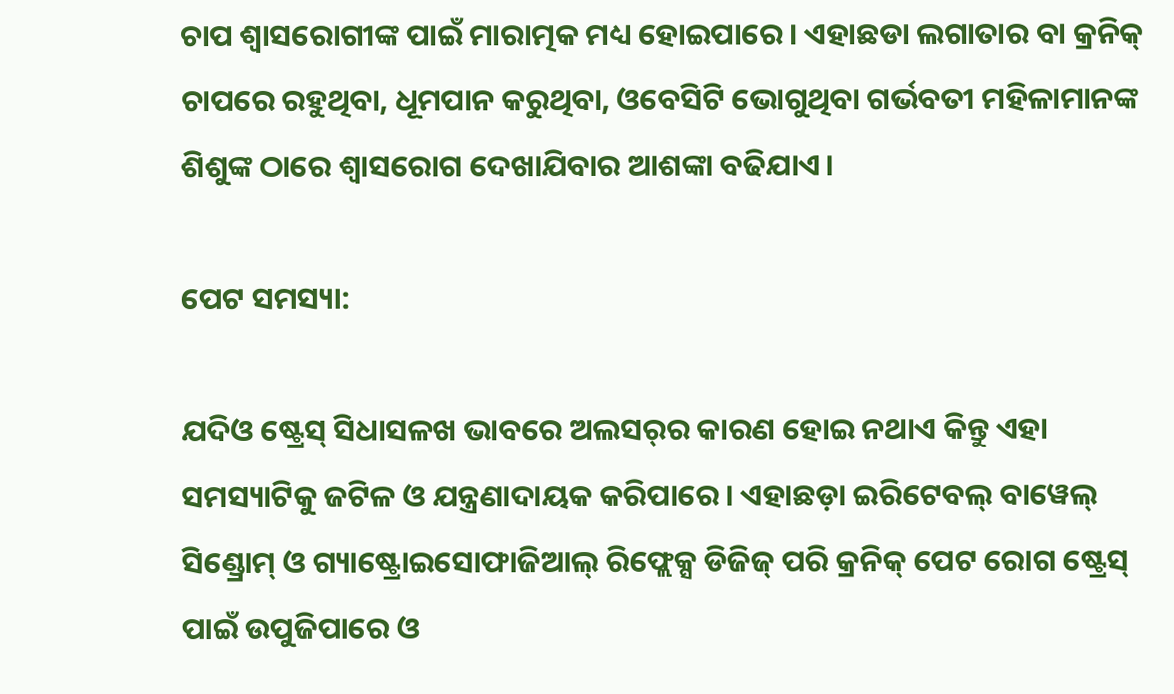ଚାପ ଶ୍ୱାସରୋଗୀଙ୍କ ପାଇଁ ମାରାତ୍ମକ ମଧ୍ୟ ହୋଇପାରେ। ଏହାଛଡା ଲଗାତାର ବା କ୍ରନିକ୍‌ ଚାପରେ ରହୁଥିବା, ଧୂମପାନ କରୁଥିବା, ଓବେସିଟି ଭୋଗୁଥିବା ଗର୍ଭବତୀ ମହିଳାମାନଙ୍କ ଶିଶୁଙ୍କ ଠାରେ ଶ୍ୱାସରୋଗ ଦେଖାଯିବାର ଆଶଙ୍କା ବଢିଯାଏ।

ପେଟ ସମସ୍ୟା:

ଯଦିଓ ଷ୍ଟ୍ରେସ୍ ସିଧାସଳଖ ଭାବରେ ଅଲସର୍‌ର କାରଣ ହୋଇ ନଥାଏ କିନ୍ତୁ ଏହା ସମସ୍ୟାଟିକୁ ଜଟିଳ ଓ ଯନ୍ତ୍ରଣାଦାୟକ କରିପାରେ। ଏହାଛଡ଼ା ଇରିଟେବଲ୍ ବାୱେଲ୍ ସିଣ୍ଡ୍ରୋମ୍ ଓ ଗ୍ୟାଷ୍ଟ୍ରୋଇସୋଫାଜିଆଲ୍ ରିଫ୍ଲେକ୍ସ ଡିଜିଜ୍ ପରି କ୍ରନିକ୍‌ ପେଟ ରୋଗ ଷ୍ଟ୍ରେସ୍ ପାଇଁ ଉପୁଜିପାରେ ଓ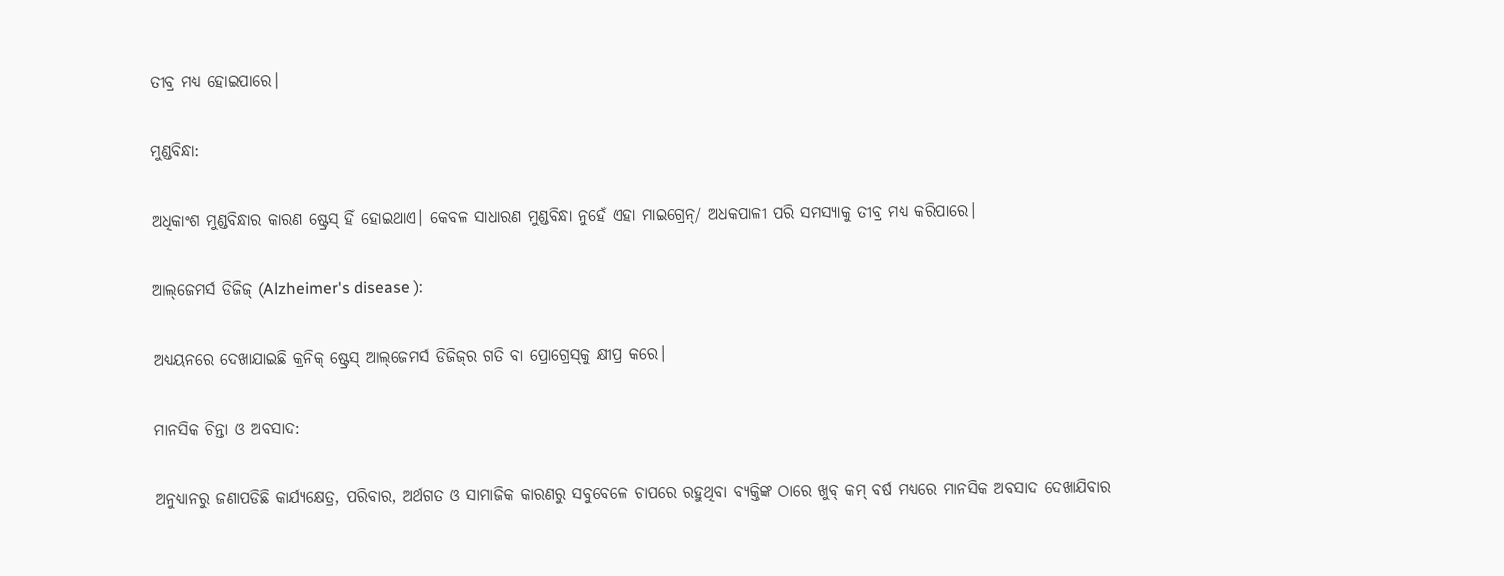ତୀବ୍ର ମଧ୍ୟ ହୋଇପାରେ।

ମୁଣ୍ଡବିନ୍ଧା:

ଅଧିକାଂଶ ମୁଣ୍ଡବିନ୍ଧାର କାରଣ ଷ୍ଟ୍ରେସ୍ ହିଁ ହୋଇଥାଏ। କେବଳ ସାଧାରଣ ମୁଣ୍ଡବିନ୍ଧା ନୁହେଁ ଏହା ମାଇଗ୍ରେନ୍/ ଅଧକପାଳୀ ପରି ସମସ୍ୟାକୁ ତୀବ୍ର ମଧ୍ୟ କରିପାରେ।

ଆଲ୍‌ଜେମର୍ସ ଡିଜିଜ୍ (Alzheimer's disease ):

ଅଧ୍ୟୟନରେ ଦେଖାଯାଇଛି କ୍ରନିକ୍‌ ଷ୍ଟ୍ରେସ୍ ଆଲ୍‌ଜେମର୍ସ ଡିଜିଜ୍‌ର ଗତି ବା ପ୍ରୋଗ୍ରେସ୍‌କୁ କ୍ଷୀପ୍ର କରେ।

ମାନସିକ ଚିନ୍ତା ଓ ଅବସାଦ:

ଅନୁଧ୍ୟାନରୁ ଜଣାପଡିଛି କାର୍ଯ୍ୟକ୍ଷେତ୍ର, ପରିବାର, ଅର୍ଥଗତ ଓ ସାମାଜିକ କାରଣରୁ ସବୁବେଳେ ଚାପରେ ରହୁଥିବା ବ୍ୟକ୍ତିଙ୍କ ଠାରେ ଖୁବ୍ କମ୍ ବର୍ଷ ମଧ୍ୟରେ ମାନସିକ ଅବସାଦ ଦେଖାଯିବାର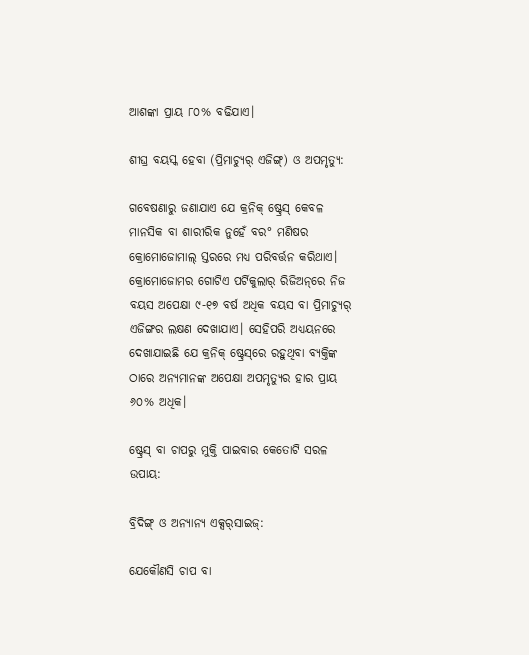ଆଶଙ୍କା ପ୍ରାୟ ୮୦% ବଢିଯାଏ।

ଶୀଘ୍ର ବୟସ୍କ ହେବା (ପ୍ରିମାଚ୍ୟୁର୍‌ ଏଜିଙ୍ଗ୍) ଓ ଅପମୃତ୍ୟୁ:

ଗବେଷଣାରୁ ଜଣାଯାଏ ଯେ କ୍ରନିକ୍‌ ଷ୍ଟ୍ରେସ୍ କେବଳ ମାନସିକ ବା ଶାରୀରିକ ନୁହେଁ ବର° ମଣିଷର କ୍ରୋମୋଜୋମାଲ୍ ସ୍ତରରେ ମଧ୍ୟ ପରିବର୍ତ୍ତନ କରିଥାଏ। କ୍ରୋମୋଜୋମର ଗୋଟିଏ ପର୍ଟିକୁଲାର୍ ରିଜିଅନ୍‌ରେ ନିଜ ବୟସ ଅପେକ୍ଷା ୯-୧୭ ବର୍ଷ ଅଧିକ ବୟସ ବା ପ୍ରିମାଚ୍ୟୁର୍‌ ଏଜିଙ୍ଗର ଲକ୍ଷଣ ଦେଖାଯାଏ। ସେହିପରି ଅଧ୍ୟୟନରେ ଦେଖାଯାଇଛି ଯେ କ୍ରନିକ୍‌ ଷ୍ଟ୍ରେସ୍‌ରେ ରହୁଥିବା ବ୍ୟକ୍ତିଙ୍କ ଠାରେ ଅନ୍ୟମାନଙ୍କ ଅପେକ୍ଷା ଅପମୃତ୍ୟୁର ହାର ପ୍ରାୟ ୬୦% ଅଧିକ।

ଷ୍ଟ୍ରେସ୍ ବା ଚାପରୁ ମୁକ୍ତି ପାଇବାର କେତୋଟି ସରଳ ଉପାୟ:

ବ୍ରିଦିଙ୍ଗ୍ ଓ ଅନ୍ୟାନ୍ୟ ଏକ୍ସର୍‌ସାଇଜ୍‌:

ଯେକୌଣସି ଚାପ ବା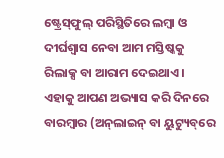ଷ୍ଟ୍ରେସ୍‌ଫୁଲ୍ ପରିସ୍ଥିତିରେ ଲମ୍ବା ଓ ଦୀର୍ଘଶ୍ୱାସ ନେବା ଆମ ମସ୍ତିଷ୍କକୁ ରିଲାକ୍ସ ବା ଆରାମ ଦେଇଥାଏ। ଏହାକୁ ଆପଣ ଅଭ୍ୟାସ କରି ଦିନରେ ବାରମ୍ବାର (ଅନ୍‌ଲାଇନ୍‌ ବା ୟୁଟ୍ୟୁବ୍‌ରେ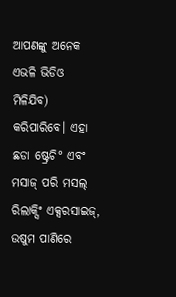ଆପଣଙ୍କୁ ଅନେକ ଏଭଳି ଭିଡିଓ ମିଳିଯିବ) କରିପାରିବେ। ଏହା ଛଡା ଷ୍ଟ୍ରେଚି° ଏବଂ ମସାଜ୍ ପରି ମସଲ୍ ରିଲାକ୍ସିଂ ଏକ୍ସରସାଇଜ୍‌, ଉଷୁମ ପାଣିରେ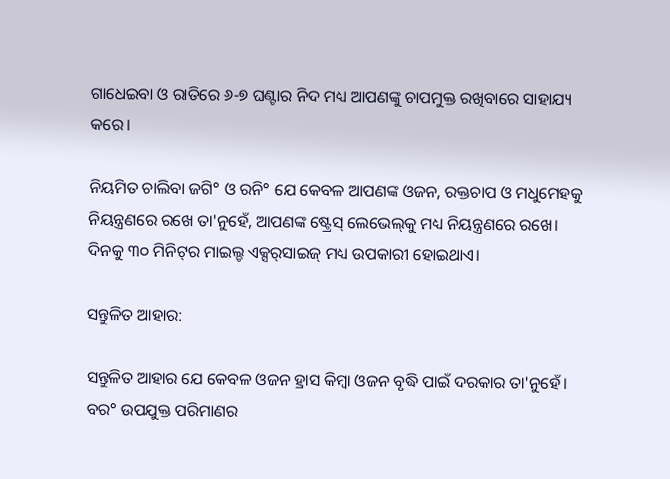ଗାଧେଇବା ଓ ରାତିରେ ୬-୭ ଘଣ୍ଟାର ନିଦ ମଧ୍ୟ ଆପଣଙ୍କୁ ଚାପମୁକ୍ତ ରଖିବାରେ ସାହାଯ୍ୟ କରେ।

ନିୟମିତ ଚାଲିବା ଜଗି° ଓ ରନି° ଯେ କେବଳ ଆପଣଙ୍କ ଓଜନ, ରକ୍ତଚାପ ଓ ମଧୁମେହକୁ ନିୟନ୍ତ୍ରଣରେ ରଖେ ତା'ନୁହେଁ, ଆପଣଙ୍କ ଷ୍ଟ୍ରେସ୍ ଲେଭେଲ୍‌କୁ ମଧ୍ୟ ନିୟନ୍ତ୍ରଣରେ ରଖେ। ଦିନକୁ ୩୦ ମିନିଟ୍‌ର ମାଇଲ୍ଡ ଏକ୍ସର୍‌ସାଇଜ୍‌ ମଧ୍ୟ ଉପକାରୀ ହୋଇଥାଏ।

ସନ୍ତୁଳିତ ଆହାର:

ସନ୍ତୁଳିତ ଆହାର ଯେ କେବଳ ଓଜନ ହ୍ରାସ କିମ୍ବା ଓଜନ ବୃଦ୍ଧି ପାଇଁ ଦରକାର ତା'ନୁହେଁ। ବର° ଉପଯୁକ୍ତ ପରିମାଣର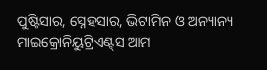ପୁଷ୍ଟିସାର, ସ୍ନେହସାର, ଭିଟାମିନ ଓ ଅନ୍ୟାନ୍ୟ ମାଇକ୍ରୋନିୟୁଟ୍ରିଏଣ୍ଟ୍‌ସ ଆମ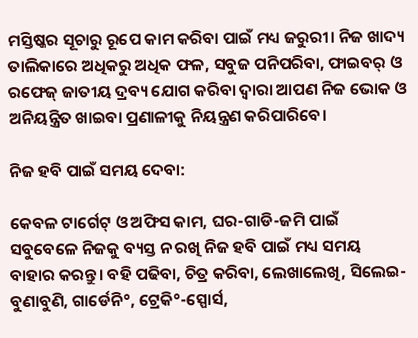ମସ୍ତିଷ୍କର ସୂଚାରୁ ରୂପେ କାମ କରିବା ପାଇଁ ମଧ୍ୟ ଜରୁରୀ। ନିଜ ଖାଦ୍ୟ ତାଲିକାରେ ଅଧିକରୁ ଅଧିକ ଫଳ, ସବୁଜ ପନିପରିବା, ଫାଇବର୍‌ ଓ ରଫେଜ୍ ଜାତୀୟ ଦ୍ରବ୍ୟ ଯୋଗ କରିବା ଦ୍ୱାରା ଆପଣ ନିଜ ଭୋକ ଓ ଅନିୟନ୍ତ୍ରିତ ଖାଇବା ପ୍ରଣାଳୀକୁ ନିୟନ୍ତ୍ରଣ କରିପାରିବେ।

ନିଜ ହବି ପାଇଁ ସମୟ ଦେବା:

କେବଳ ଟାର୍ଗେଟ୍‌ ଓ ଅଫିସ କାମ, ଘର-ଗାଡି-ଜମି ପାଇଁ ସବୁବେଳେ ନିଜକୁ ବ୍ୟସ୍ତ ନ ରଖି ନିଜ ହବି ପାଇଁ ମଧ୍ୟ ସମୟ ବାହାର କରନ୍ତୁ। ବହି ପଢିବା, ଚିତ୍ର କରିବା, ଲେଖାଲେଖି, ସିଲେଇ-ବୁଣାବୁଣି, ଗାର୍ଡେନି°, ଟ୍ରେକି°-ସ୍ପୋର୍ସ,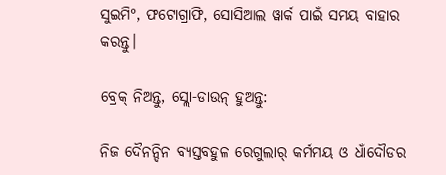ସୁଇମି°, ଫଟୋଗ୍ରାଫି, ସୋସିଆଲ ୱାର୍କ ପାଇଁ ସମୟ ବାହାର କରନ୍ତୁ।

ବ୍ରେକ୍ ନିଅନ୍ତୁ, ସ୍ଲୋ-ଡାଉନ୍ ହୁଅନ୍ତୁ:

ନିଜ ଦୈନନ୍ଦିନ ବ୍ୟସ୍ତବହୁଳ ରେଗୁଲାର୍‌ କର୍ମମୟ ଓ ଧାଁଦୌଡର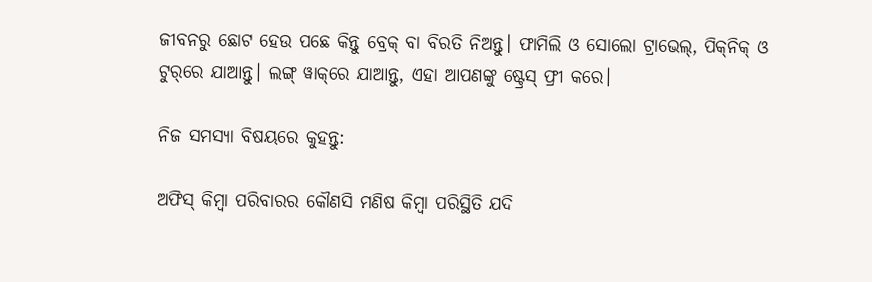ଜୀବନରୁ ଛୋଟ ହେଉ ପଛେ କିନ୍ତୁ ବ୍ରେକ୍ ବା ବିରତି ନିଅନ୍ତୁ। ଫାମିଲି ଓ ସୋଲୋ ଟ୍ରାଭେଲ୍, ପିକ୍‌ନିକ୍‌ ଓ ଟୁର୍‌ରେ ଯାଆନ୍ତୁ। ଲଙ୍ଗ୍ ୱାକ୍‌ରେ ଯାଆନ୍ତୁ, ଏହା ଆପଣଙ୍କୁ ଷ୍ଟ୍ରେସ୍ ଫ୍ରୀ କରେ।

ନିଜ ସମସ୍ୟା ବିଷୟରେ କୁହନ୍ତୁ:

ଅଫିସ୍‌ କିମ୍ବା ପରିବାରର କୌଣସି ମଣିଷ କିମ୍ବା ପରିସ୍ଥିତି ଯଦି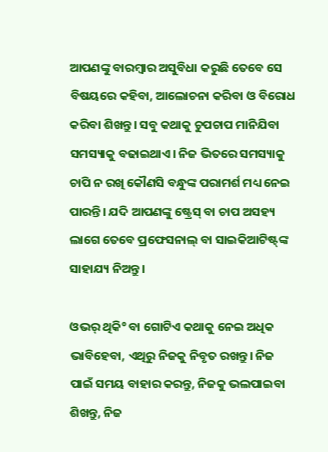ଆପଣଙ୍କୁ ବାରମ୍ବାର ଅସୁବିଧା କରୁଛି ତେବେ ସେ ବିଷୟରେ କହିବା, ଆଲୋଚନା କରିବା ଓ ବିରୋଧ କରିବା ଶିଖନ୍ତୁ। ସବୁ କଥାକୁ ଚୁପଚାପ ମାନିଯିବା ସମସ୍ୟାକୁ ବଢାଇଥାଏ। ନିଜ ଭିତରେ ସମସ୍ୟାକୁ ଚାପି ନ ରଖି କୌଣସି ବନ୍ଧୁଙ୍କ ପରାମର୍ଶ ମଧ୍ୟ ନେଇ ପାରନ୍ତି। ଯଦି ଆପଣଙ୍କୁ ଷ୍ଟ୍ରେସ୍ ବା ଚାପ ଅସହ୍ୟ ଲାଗେ ତେବେ ପ୍ରଫେସନାଲ୍ ବା ସାଇକିଆଟିଷ୍ଟ୍‌ଙ୍କ ସାହାଯ୍ୟ ନିଅନ୍ତୁ।

ଓଭର୍ ଥିକି° ବା ଗୋଟିଏ କଥାକୁ ନେଇ ଅଧିକ ଭାବିହେବା, ଏଥିରୁ ନିଜକୁ ନିବୃତ ରଖନ୍ତୁ। ନିଜ ପାଇଁ ସମୟ ବାହାର କରନ୍ତୁ, ନିଜକୁ ଭଲପାଇବା ଶିଖନ୍ତୁ, ନିଜ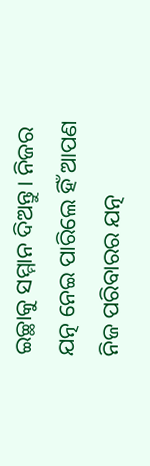ଇଚ୍ଛାକୁ ସମ୍ମାନ ଦିଅନ୍ତୁ। ନିଜର ଯତ୍ନ ନେଇ ପାରିଲେ ହିଁ ଆପଣ ନିଜ ପରିବାରର ଯତ୍ନ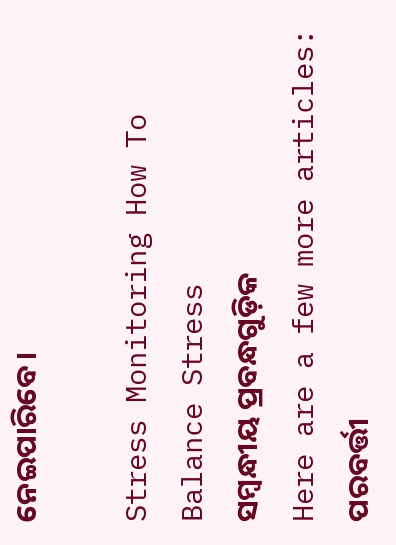ନେଇପାରିବେ।

Stress Monitoring How To Balance Stress
ସମ୍ବନ୍ଧୀୟ ପ୍ରବନ୍ଧଗୁଡ଼ିକ
Here are a few more articles:
ପରବର୍ତ୍ତୀ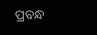ପ୍ରବନ୍ଧ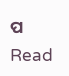ପ Read